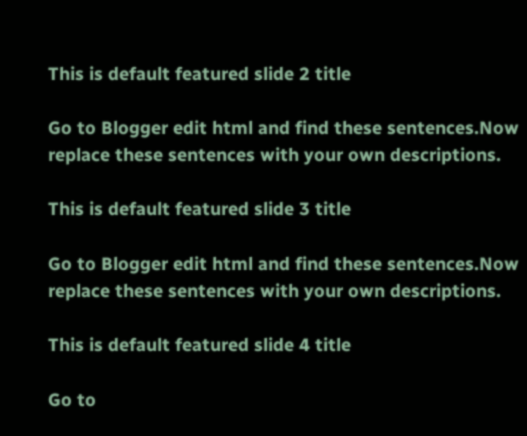This is default featured slide 2 title

Go to Blogger edit html and find these sentences.Now replace these sentences with your own descriptions.

This is default featured slide 3 title

Go to Blogger edit html and find these sentences.Now replace these sentences with your own descriptions.

This is default featured slide 4 title

Go to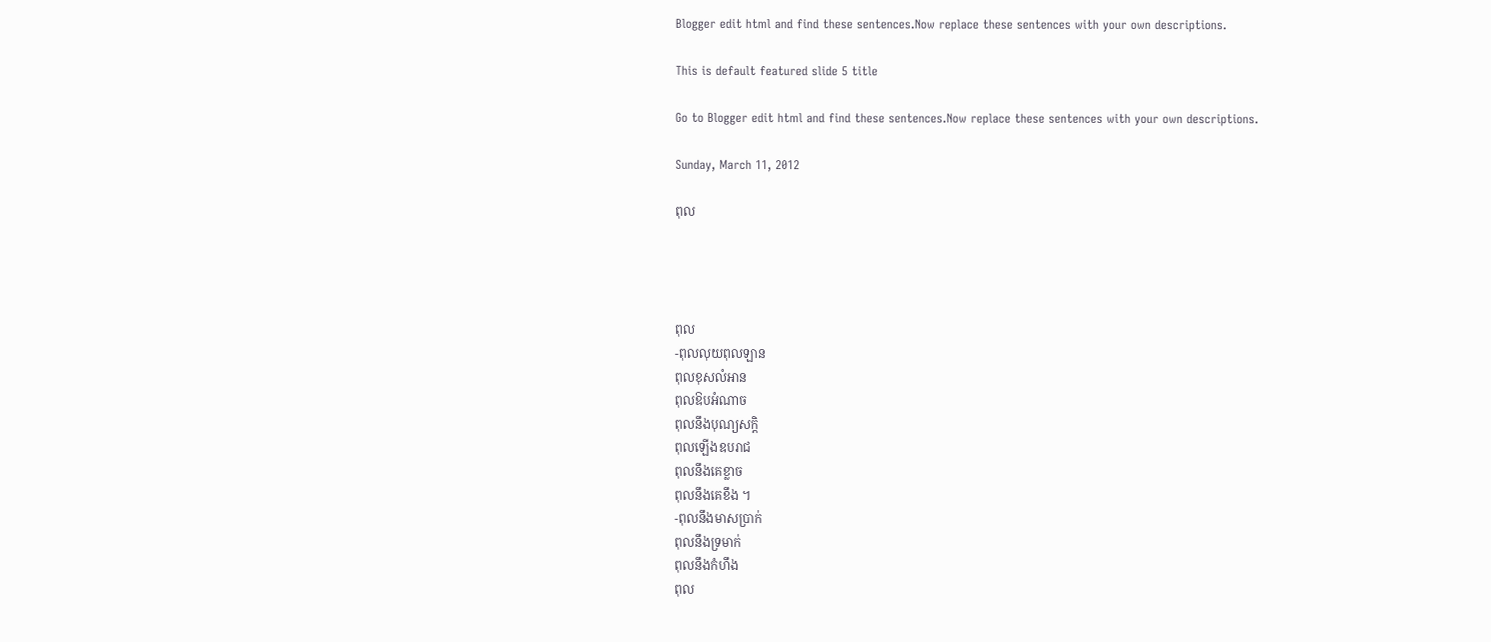Blogger edit html and find these sentences.Now replace these sentences with your own descriptions.

This is default featured slide 5 title

Go to Blogger edit html and find these sentences.Now replace these sentences with your own descriptions.

Sunday, March 11, 2012

ពុល




ពុល
-ពុលលុយពុលឡាន
ពុលខុសលំអាន
ពុលឱបអំណាច
ពុលនឹងបុណ្យសក្តិ
ពុលឡើងឧបរាជ
ពុលនឹងគេខ្លាច
ពុលនឹងគេខឹង ។
-ពុលនឹងមាសប្រាក់
ពុលនឹងទ្រមាក់
ពុលនឹងកំហឹង
ពុល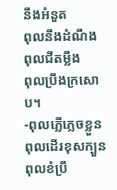នឹងអំនួត
ពុលនឹងដំណឹង
ពុលជីតម្លឹង
ពុលប្រឹងក្រសោប។
-ពុលភ្លើភ្លេចខ្លួន
ពុលដើរខុសក្បួន
ពុលខំប្រឹ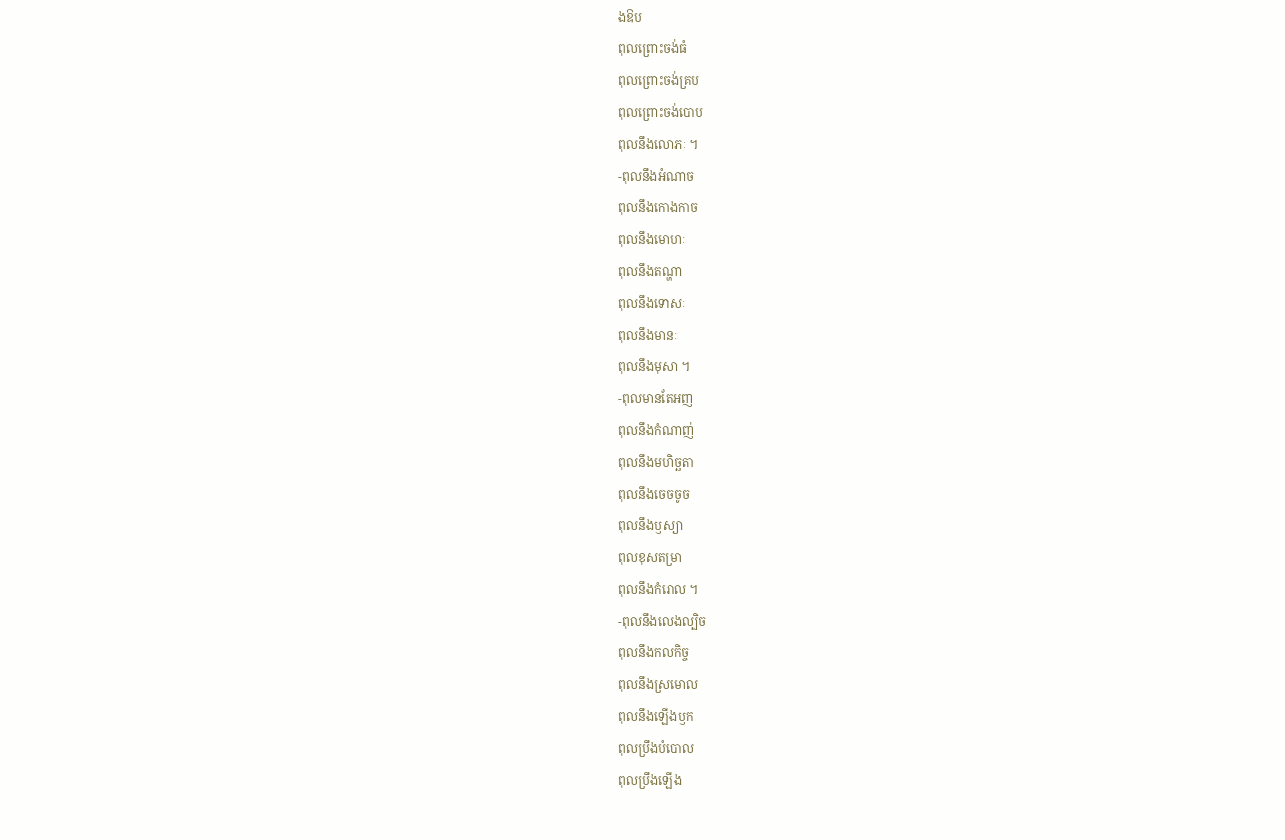ងឱប
ពុលព្រោះចង់ធំ
ពុលព្រោះចង់គ្រប
ពុលព្រោះចង់បោប
ពុលនឹងលោភៈ ។
-ពុលនឹងអំណាច
ពុលនឹងកោងកាច
ពុលនឹងមោហៈ
ពុលនឹងតណ្ហា
ពុលនឹងទោសៈ
ពុលនឹងមានៈ
ពុលនឹងមុសា ។
-ពុលមានតែអញ
ពុលនឹងកំណាញ់
ពុលនឹងមហិច្ឆតា
ពុលនឹងចេចចូច
ពុលនឹងឫស្យា
ពុលខុសតម្រា
ពុលនឹងកំរោល ។
-ពុលនឹងលេងល្បិច
ពុលនឹងកលកិច្ច
ពុលនឹងស្រមោល
ពុលនឹងឡើងឫក
ពុលប្រឹងបំបោល
ពុលប្រឹងឡើង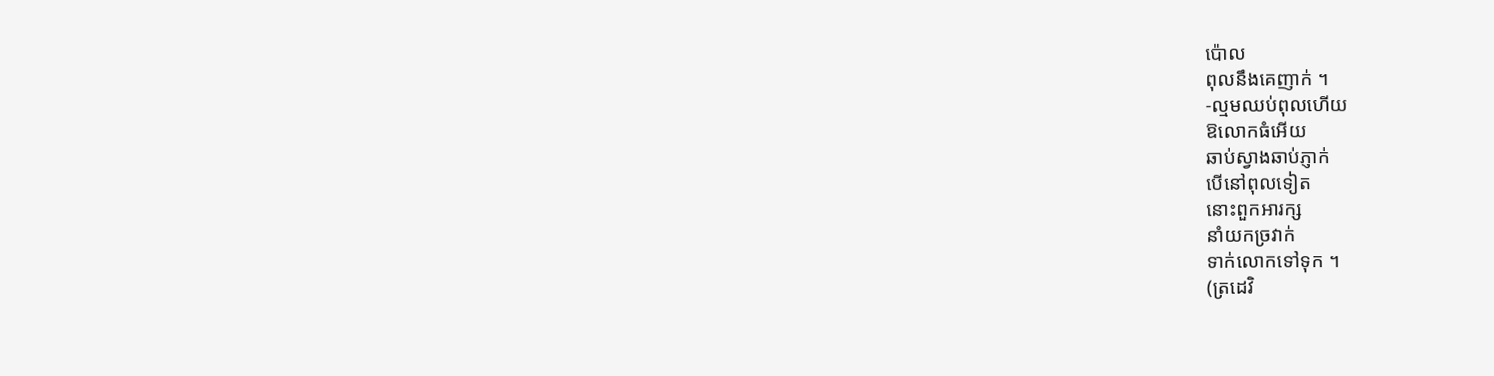ប៉ោល
ពុលនឹងគេញាក់ ។
-ល្មមឈប់ពុលហើយ
ឱលោកធំអើយ
ឆាប់ស្វាងឆាប់ភ្ញាក់
បើនៅពុលទៀត
នោះពួកអារក្ស
នាំយកច្រវាក់
ទាក់លោកទៅទុក ។
(ត្រដេវិ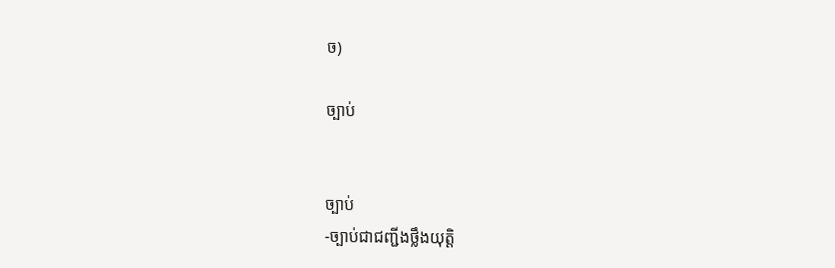ច)

ច្បាប់


ច្បាប់
-ច្បាប់ជាជញ្ជីងថ្លឹងយុត្តិ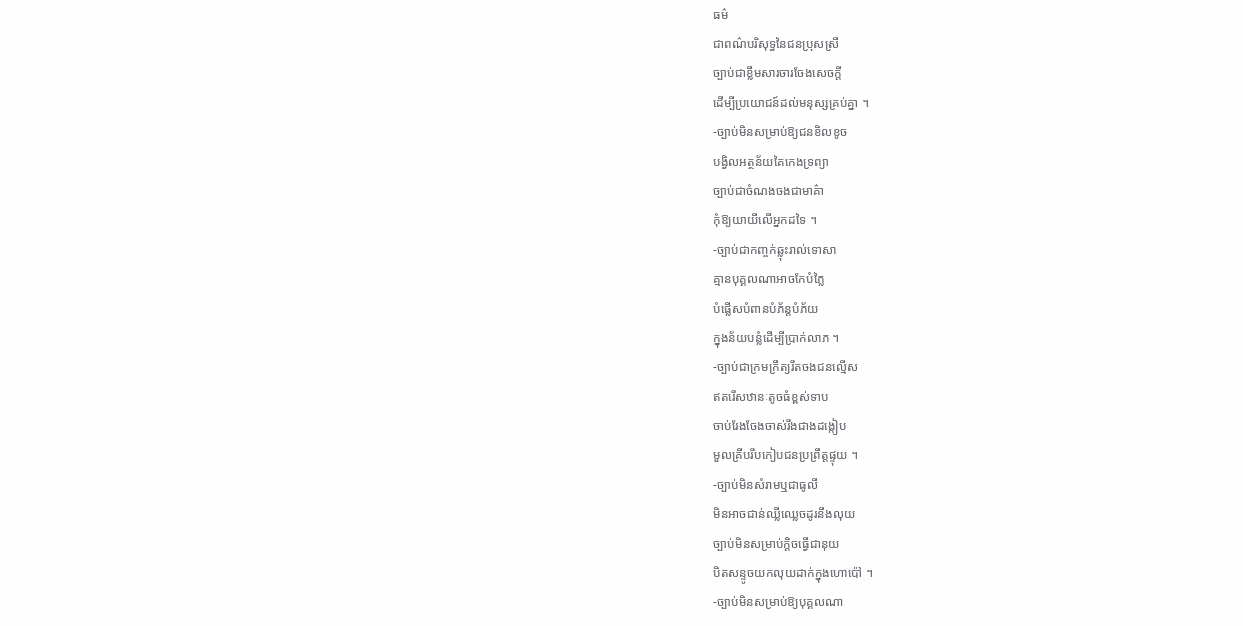ធម៌
ជាពណ៌បរិសុទ្ធនៃជនប្រុសស្រី
ច្បាប់ជាខ្លឹមសារចារចែងសេចក្តី
ដើម្បីប្រយោជន៍ដល់មនុស្សគ្រប់គ្នា ។
-ច្បាប់មិនសម្រាប់ឱ្យជនខិលខូច
បង្វិលអត្ថន័យគៃកេងទ្រព្យា
ច្បាប់ជាចំណងចងជាមាគ៌ា
កុំឱ្យយាយីលើអ្នកដទៃ ។
-ច្បាប់ជាកញ្ចក់ឆ្លុះរាល់ទោសា
គ្មានបុគ្គលណាអាចកែបំភ្លៃ
បំផ្លើសបំពានបំភ័ន្តបំភ័យ
ក្នុងន័យបន្លំដើម្បីប្រាក់លាភ ។
-ច្បាប់ជាក្រមក្រឹត្យរឹតចងជនល្មើស
ឥតរើសឋានៈតូចធំខ្ពស់ទាប
ចាប់រែងចែងចាស់រឹងជាងដង្កៀប
មួលគ្រីបរឹបកៀបជនប្រព្រឹត្តផ្ទុយ ។
-ច្បាប់មិនសំរាមឬជាធូលី
មិនអាចជាន់ឈ្លីឈ្លេចដូរនឹងលុយ
ច្បាប់មិនសម្រាប់ក្តិចធ្វើជានុយ
បិតសន្ទូចយកលុយដាក់ក្នុងហោប៉ៅ ។
-ច្បាប់មិនសម្រាប់ឱ្យបុគ្គលណា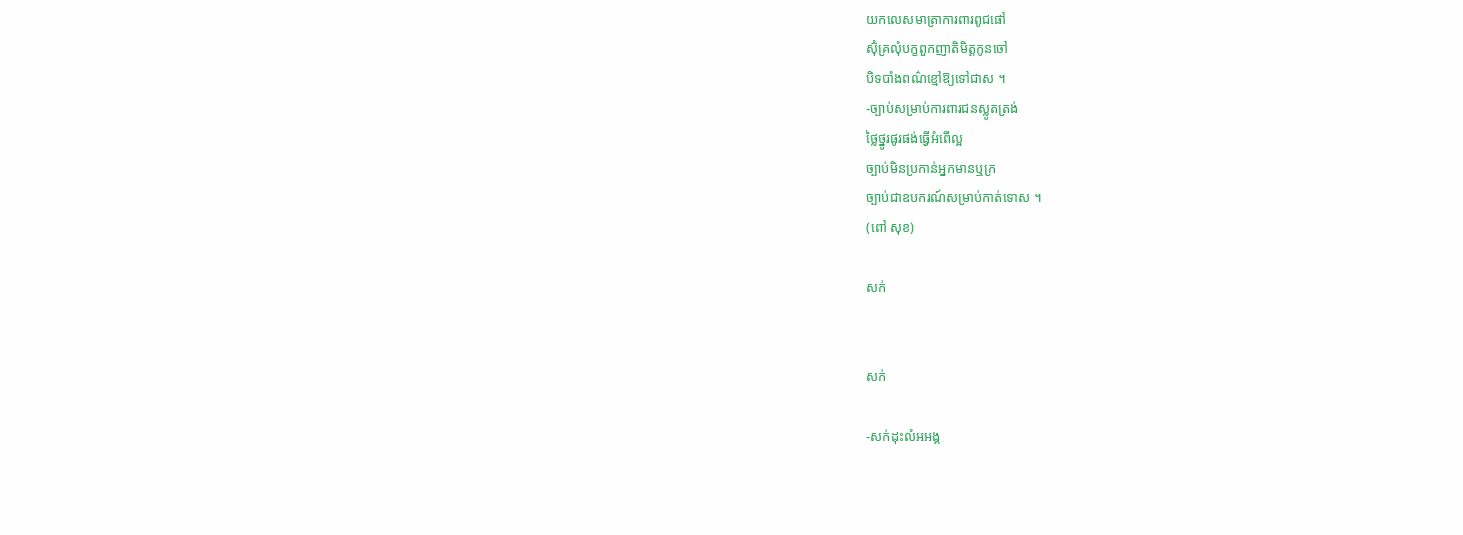យកលេសមាត្រាការពារពូជផៅ
ស៊ុំគ្រលុំបក្ខពួកញាតិមិត្តកូនចៅ
បិទបាំងពណ៌ខ្មៅឱ្យទៅជាស ។
-ច្បាប់សម្រាប់ការពារជនស្លូតត្រង់
ថ្លៃថ្នូរផូរផង់ធ្វើអំពើល្អ
ច្បាប់មិនប្រកាន់អ្នកមានឬក្រ
ច្បាប់ជាឧបករណ៍សម្រាប់កាត់ទោស ។
(ពៅ សុខ)

សក់


សក់

-សក់ដុះលំអអង្គ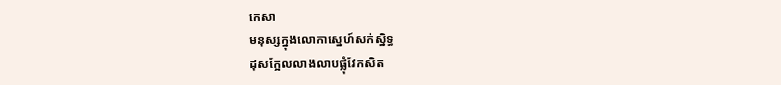កេសា
មនុស្សក្នុងលោកាស្នេហ៍សក់ស្និទ្ធ
ដុសក្អែលលាងលាបផ្លុំវែកសិត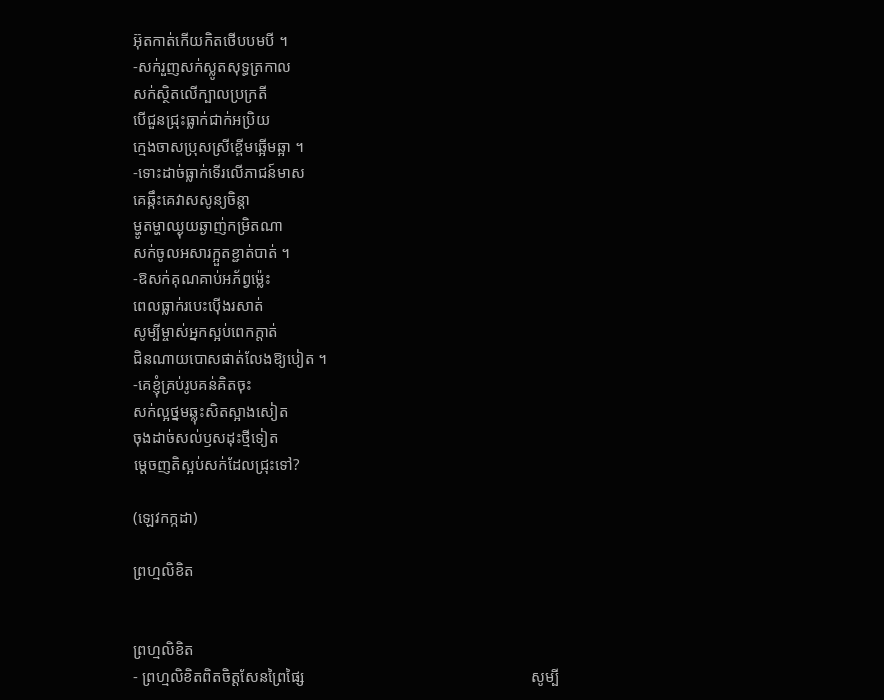អ៊ុតកាត់កើយកិតថើបបមបី ។
-សក់រួញសក់ស្លូតសុទ្ធត្រកាល
សក់ស្ថិតលើក្បាលប្រក្រតី
បើជួនជ្រុះធ្លាក់ជាក់អប្រិយ
ក្មេងចាសប្រុសស្រីខ្ពើមឆ្អើមឆ្អា ។
-ទោះដាច់ធ្លាក់ទើរលើភាជន៍មាស
គេឆ្កឹះគេវាសសូន្យចិន្តា
ម្ហូតម្ហាឈ្ងុយឆ្ងាញ់កម្រិតណា
សក់ចូលអសារក្អួតខ្ជាត់បាត់ ។
-ឱសក់គុណគាប់អភ័ព្វម៉្លេះ
ពេលធ្លាក់របេះប៉ើងរសាត់
សូម្បីម្ចាស់អ្នកស្អប់ពេកក្តាត់
ជិនណាយបោសផាត់លែងឱ្យបៀត ។
-គេខ្ញុំគ្រប់រូបគន់គិតចុះ
សក់ល្អថ្នមឆ្លុះសិតស្អាងសៀត
ចុងដាច់សល់ឫសដុះថ្មីទៀត
ម្តេចញតិស្អប់សក់ដែលជ្រុះទៅ?

(ឡេវកក្កដា)

ព្រហ្មលិខិត


ព្រហ្មលិខិត
- ព្រហ្មលិខិតពិតចិត្តសែនព្រៃផ្សៃ                                                          សូម្បី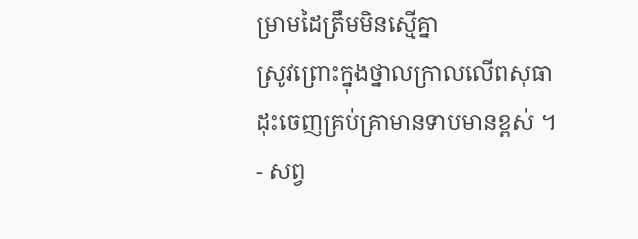ម្រាមដៃត្រឹមមិនស្មើគ្នា
ស្រូវព្រោះក្នុងថ្នាលកា្រលលើពសុធា                                                    ដុះចេញគ្រប់គ្រាមានទាបមានខ្ពស់ ។
- សព្វ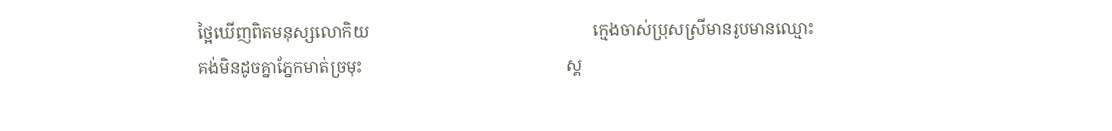ថ្អៃឃើញពិតមនុស្សលោកិយ                                                      ក្មេងចាស់ប្រុសស្រីមានរូបមានឈ្មោះ
គង់មិនដូចគ្នាភ្នែកមាត់ច្រមុះ                                                 ស្គ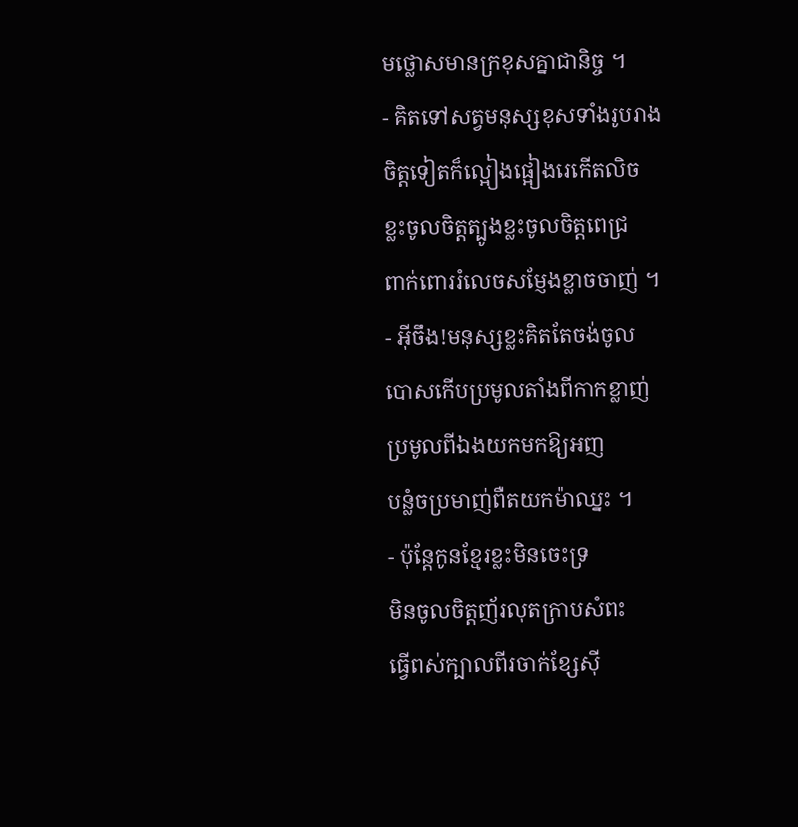មថ្លោសមានក្រខុសគ្នាជានិច្ច ។
- គិតទៅសត្វមនុស្សខុសទាំងរូបរាង                                        ចិត្តទៀតក៏ល្អៀងផ្អៀងរេកើតលិច
ខ្លះចូលចិត្តត្បូងខ្លះចូលចិត្តពេជ្រ                                            ពាក់ពោររំលេចសម្ញែងខ្លាចចាញ់ ។
- អ៊ីចឹង!មនុស្សខ្លះគិតតែចង់ចូល                                            បោសកើបប្រមូលតាំងពីកាកខ្លាញ់
ប្រមូលពីឯងយកមកឱ្យអញ                                                 បន្លំចប្រមាញ់ពឺតយកម៉ាឈ្នះ ។
- ប៉ុន្តែកូនខ្មែរខ្លះមិនចេះទ្រ                                                   មិនចូលចិត្តញ័រលុតក្រាបសំពះ
ធ្វើពស់ក្បាលពីរចាក់ខ្សែស៊ី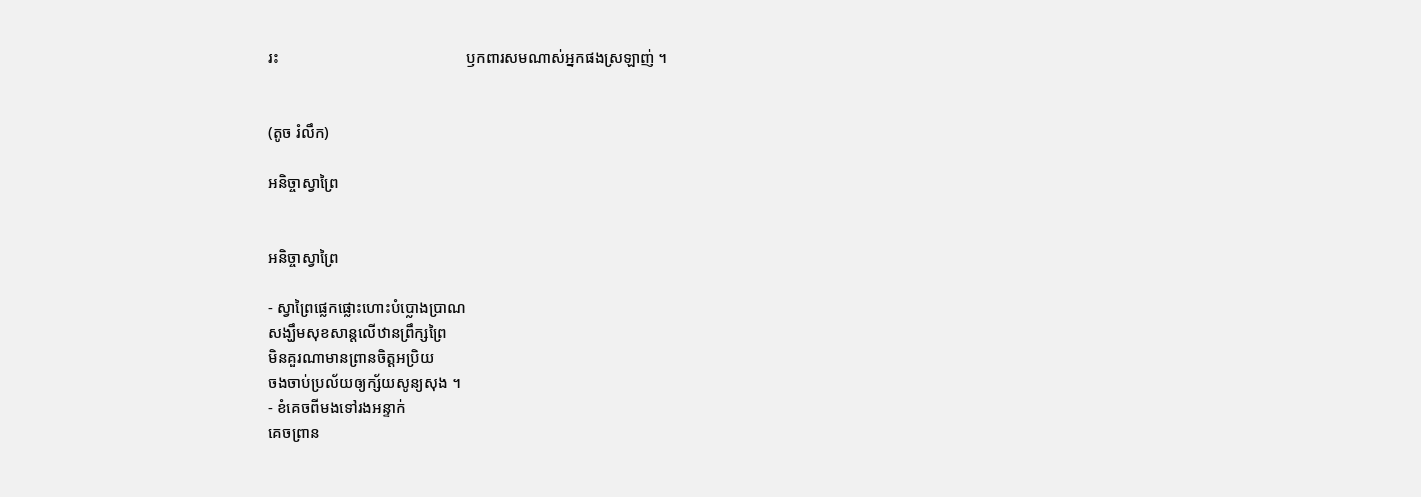រះ                                                ឫកពារសមណាស់អ្នកផងស្រឡាញ់ ។


(តូច រំលឹក)

អនិច្ចាស្វាព្រៃ


អនិច្ចាស្វាព្រៃ

- ស្វាព្រៃផ្លេកផ្លោះហោះបំប្លោងប្រាណ
សង្ឃឹមសុខសាន្តលើឋានព្រឹក្សព្រៃ
មិនគួរណាមានព្រានចិត្តអប្រិយ
ចងចាប់ប្រល័យឲ្យក្ស័យសូន្យសុង ។
- ខំគេចពីមងទៅរងអន្ទាក់
គេចព្រាន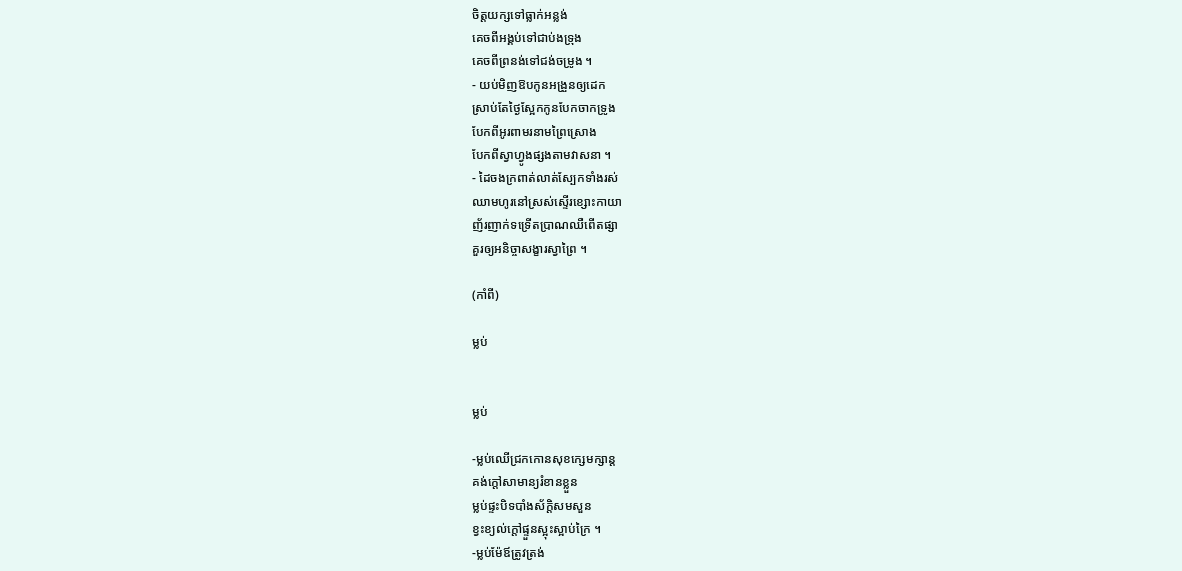ចិត្តយក្សទៅធ្លាក់អន្លង់
គេចពីអង្គប់ទៅជាប់ងទ្រុង
គេចពីព្រនង់ទៅជង់ចម្រូង ។
- យប់មិញឱបកូនអង្រួនឲ្យដេក
ស្រាប់តែថ្ងៃស្អែកកូនបែកចាកទ្រូង
បែកពីអូរពាមរនាមព្រៃស្រោង
បែកពីស្វាហ្វូងផ្សងតាមវាសនា ។
- ដៃចងក្រពាត់លាត់ស្បែកទាំងរស់
ឈាមហូរនៅស្រស់ស្ទើរខ្សោះកាយា
ញ័រញាក់ទទ្រើតប្រាណឈឺពើតផ្សា
គួរឲ្យអនិច្ចាសង្ខារស្វាព្រៃ ។

(កាំពី)

ម្លប់


ម្លប់

-ម្លប់ឈើជ្រកកោនសុខក្សេមក្សាន្ត
គង់ក្តៅសាមាន្យរំខានខ្លួន
ម្លប់ផ្ទះបិទបាំងស័ក្តិសមសួន
ខ្វះខ្យល់ក្តៅផ្ទួនស្អុះស្អាប់ក្រៃ ។
-ម្លប់ម៉ែឪត្រូវត្រង់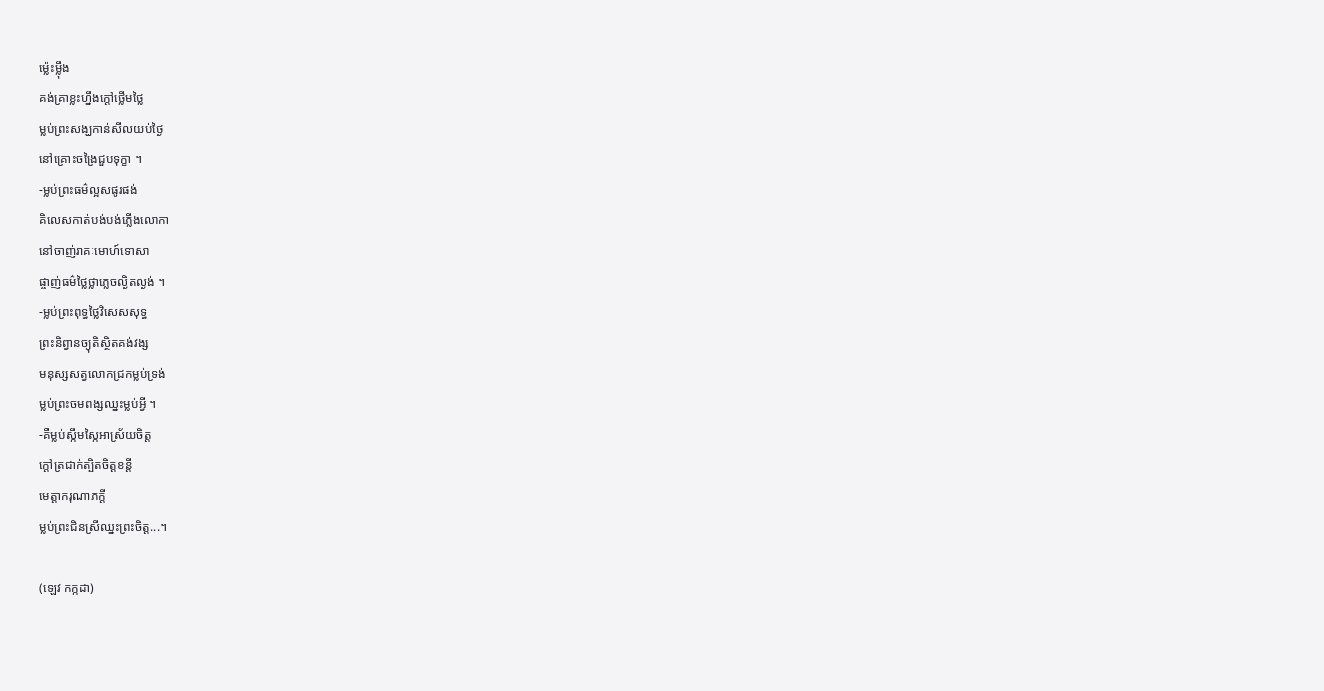ម្ល៉េះម្ល៉ឹង
គង់គ្រាខ្លះហ្នឹងក្តៅថ្លើមថ្លៃ
ម្លប់ព្រះសង្ឃកាន់សីលយប់ថ្ងៃ
នៅគ្រោះចង្រៃជួបទុក្ខា ។
-ម្លប់ព្រះធម៌ល្អសផូរផង់
គិលេសកាត់បង់បង់ភ្លើងលោកា
នៅចាញ់រាគៈមោហ៍ទោសា
ផ្ចាញ់ធម៌ថ្លៃថ្លាភ្លេចល្ងិតល្ងង់ ។
-ម្លប់ព្រះពុទ្ធថ្លៃវិសេសសុទ្ធ
ព្រះនិព្វានច្យុតិស្ថិតគង់វង្ស
មនុស្សសត្វលោកជ្រកម្លប់ទ្រង់
ម្លប់ព្រះចមពង្សឈ្នះម្លប់អ្វី ។
-គឺម្លប់ស្កឹមស្កៃអាស្រ័យចិត្ត
ក្តៅត្រជាក់ត្បិតចិត្តខន្តី
មេត្តាករុណាភក្តី
ម្លប់ព្រះជិនស្រីឈ្នះព្រះចិត្ត...។

(ឡេវ កក្កដា)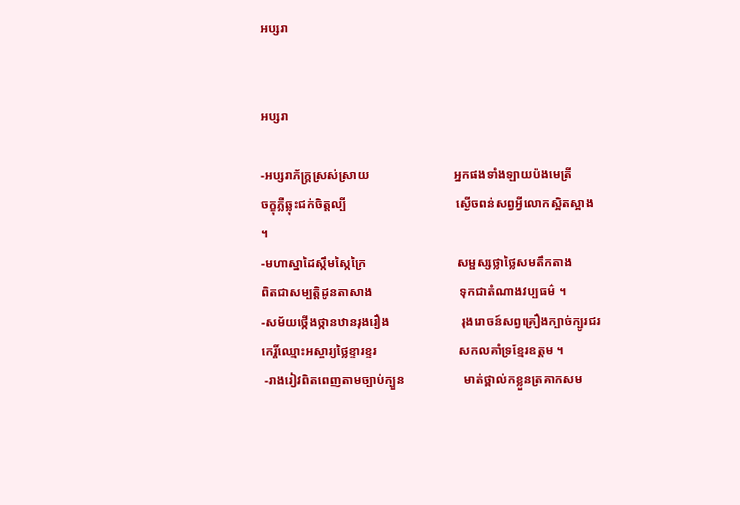អប្សរា


អប្សរា

-អប្សរាភ័ក្ត្រស្រស់ស្រាយ                           អ្នកផងទាំងឡាយប៉ងមេត្រី
ចក្ខុភ្លឺឆ្លុះជក់ចិត្តល្បី                                   ស្ងើចពន់សព្វអ្វីលោកស្អិតស្អាង ។
-មហាស្នាដៃស្កឹមស្កៃក្រៃ                             សម្ផស្សថ្លាថ្លៃសមតឹកតាង
ពិតជាសម្បត្តិដូនតាសាង                            ទុកជាតំណាងវប្បធម៌ ។
-សម័យថ្កើងថ្កានឋានរុងរឿង                       រុងរោចន៍សព្វគ្រឿងក្បាច់ក្បូរជរ
កេរ្តិ៍ឈ្មោះអស្ចារ្យថ្លៃខ្ទារខ្ទរ                          សកលគាំទ្រខ្មែរឧត្តម ។
 -រាងរៀវពិតពេញតាមច្បាប់ក្បួន                   មាត់ថ្ពាល់កខ្លួនត្រគាកសម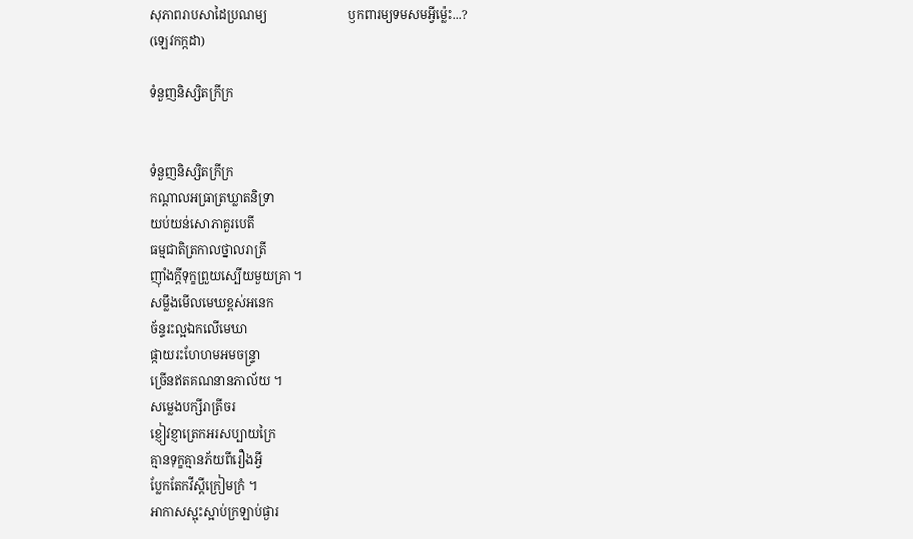សុភាពរាបសាដៃប្រណម្យ                          ឫកពារម្យទមសមអ្វីម្ល៉េះ...?
(ឡេវកក្កដា)

ទំនួញនិស្សិតក្រីក្រ


ទំនួញនិស្សិតក្រីក្រ
កណ្តាលអធ្រាត្រឃ្លាតនិទ្រា
យប់យន់សោភាគួរបេតី
ធម្មជាតិត្រកាលថ្នាលរាត្រី
ញ៉ាំងក្តីទុក្ខព្រួយស្បើយមួយគ្រា ។
សម្លឹងមើលមេឃខ្ពស់អនេក
ច័ន្ទរះល្អឯកលើមេឃា
ផ្កាយរះហែហមអមចន្ទ្រា
ច្រើនឥតគណនានភាល័យ ។
សម្លេងបក្សីរាត្រីចរ
ខ្ញៀវខ្ញាត្រេកអរសប្បាយក្រៃ
គ្មានទុក្ខគ្មានភ័យពីរឿងអ្វី
ប្លែកតែកវីស្តីក្រៀមក្រំ ។
អាកាសស្អុះស្អាប់ក្រឡាប់ផ្ងារ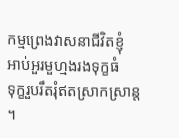កម្មព្រេងវាសនាជីវិតខ្ញុំ
អាប់អួរមួហ្មងរងទុក្ខធំ
ទុក្ខរួបរឹតរុំឥតស្រាកស្រាន្ត ។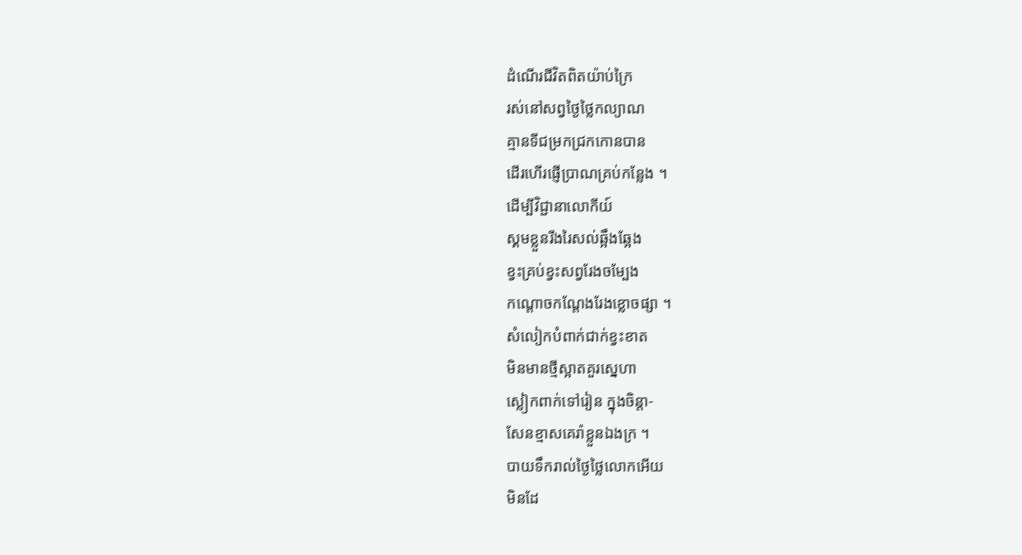ដំណើរជីវិតពិតយ៉ាប់ក្រៃ
រស់នៅសព្វថ្ងៃថ្លៃកល្យាណ
គ្មានទីជម្រកជ្រកកោនបាន
ដើរហើរផ្ញើប្រាណគ្រប់កន្លែង ។
ដើម្បីវិជ្ជានាលោកីយ៍
ស្គមខ្លួនរីងរៃសល់ឆ្អឹងឆ្អែង
ខ្វះគ្រប់ខ្វះសព្វរែងចម្បែង
កណ្តោចកណ្តែងរែងខ្លោចផ្សា ។
សំលៀកបំពាក់ជាក់ខ្វះខាត
មិនមានថ្មីស្អាតគួរស្នេហា
ស្លៀកពាក់ទៅរៀន ក្នុងចិន្តា-
សែនខ្មាសគេរ៉ាខ្លួនឯងក្រ ។
បាយទឹករាល់ថ្ងៃថ្លៃលោកអើយ
មិនដែ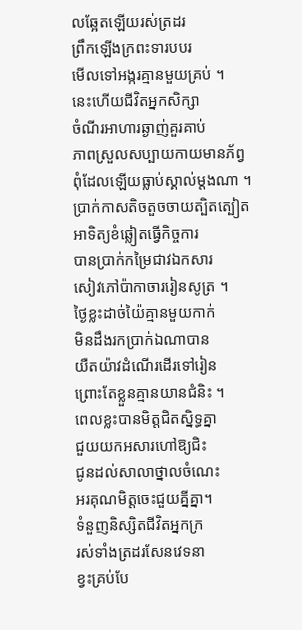លឆ្អែតឡើយរស់ត្រដរ
ព្រឹកឡើងក្រពះទារបបរ
មើលទៅអង្ករគ្មានមួយគ្រប់ ។
នេះហើយជីវិតអ្នកសិក្សា
ចំណីរអាហារឆ្ងាញ់គួរគាប់
ភាពស្រួលសប្បាយកាយមានភ័ព្វ
ពុំដែលឡើយធ្លាប់ស្គាល់ម្តងណា ។
ប្រាក់កាសតិចតួចចាយត្បិតត្បៀត
អាទិត្យខំឆ្លៀតធ្វើកិច្ចការ
បានប្រាក់កម្រៃជាវឯកសារ
សៀវភៅប៉ាកាចាររៀនសូត្រ ។
ថ្ងៃខ្លះដាច់យ៉ៃគ្មានមួយកាក់
មិនដឹងរកប្រាក់ឯណាបាន
យឺតយ៉ាវដំណើរដើរទៅរៀន
ព្រោះតែខ្លួនគ្មានយានជំនិះ ។
ពេលខ្លះបានមិត្តជិតស្និទ្ធគ្នា
ជួយយកអសារហៅឱ្យជិះ
ជូនដល់សាលាថ្នាលចំណេះ
អរគុណមិត្តចេះជួយគ្នីគ្នា។
ទំនួញនិស្សិតជីវិតអ្នកក្រ
រស់ទាំងត្រដរសែនវេទនា
ខ្វះគ្រប់បែ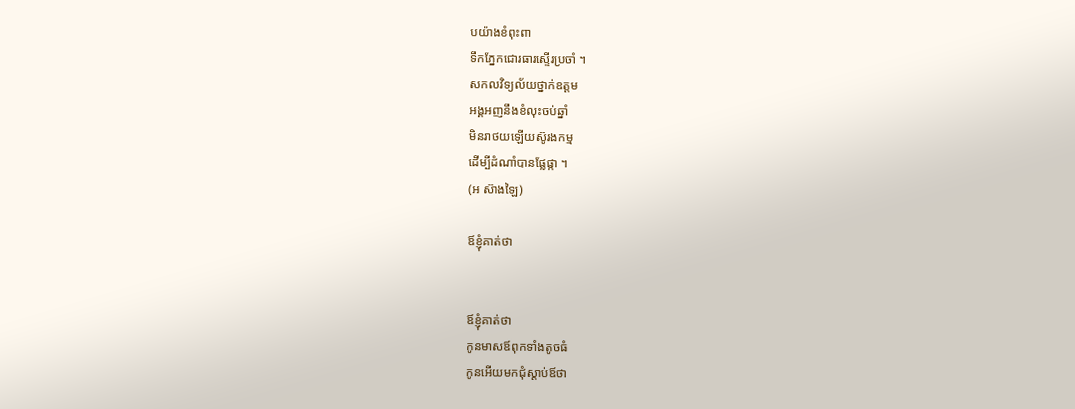បយ៉ាងខំពុះពា
ទឹកភ្នែកជោរធារស្ទើរប្រចាំ ។
សកលវិទ្យល័យថ្នាក់ឧត្តម
អង្គអញនឹងខំលុះចប់ឆ្នាំ
មិនរាថយឡើយស៊ូរងកម្ម
ដើម្បីដំណាំបានផ្លែផ្កា ។
(អ ស៊ាងឡៃ)

ឪខ្ញុំគាត់ថា


ឪខ្ញុំគាត់ថា
កូនមាសឪពុកទាំងតូចធំ
កូនអើយមកជុំស្តាប់ឪថា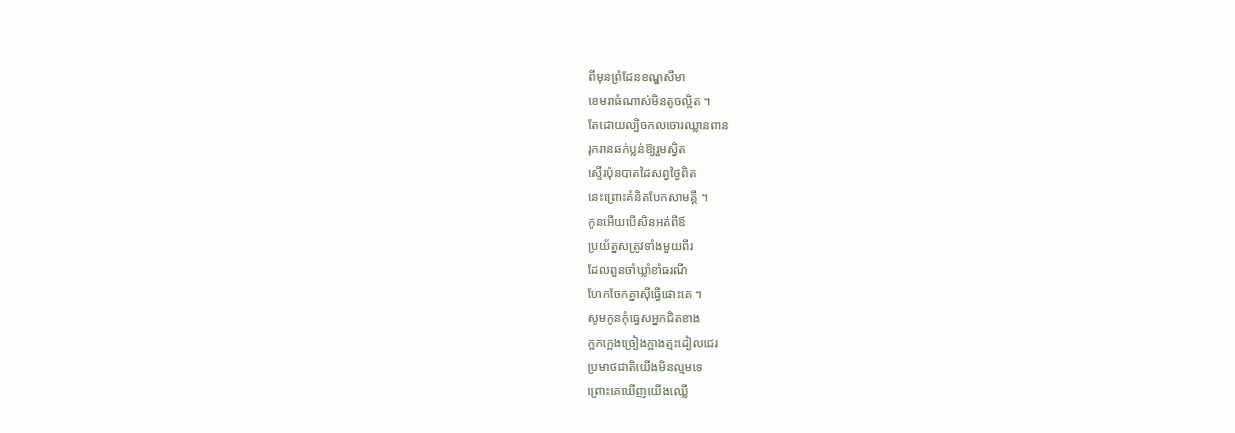ពីមុនព្រំដែនខណ្ឌសីមា
ខេមរាធំណាស់មិនតូចល្អិត ។
តែដោយល្បិចកលចោរឈ្លានពាន
រុករានឆក់ប្លន់ឱ្យរួមស្វិត
ស្ទើរប៉ុនបាតដៃសព្វថ្ងៃពិត
នេះព្រោះគំនិតបែកសាមគ្គី ។
កូនអើយបើសិនអត់ពីឪ
ប្រយ័ត្នសត្រូវទាំងមួយពីរ
ដែលពួនចាំឃ្លាំខាំធរណី
ហែកចែកគ្នាស៊ីធ្វើផោះគេ ។
សូមកូនកុំធ្វេសអ្នកជិតខាង
ក្អកក្អេងច្រៀងក្អាងត្មះដៀលជេរ
ប្រមាថជាតិយើងមិនល្មមទេ
ព្រោះគេឃើញយើងឈ្លើ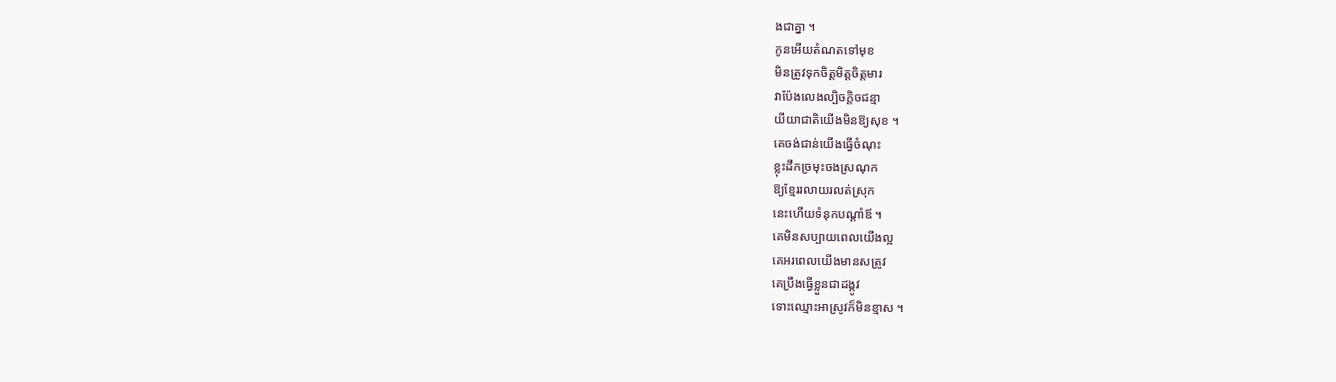ងជាគ្នា ។
កូនអើយតំណតទៅមុខ
មិនត្រូវទុកចិត្តមិត្តចិត្តមារ
វាប៉ែងលេងល្បិចក្តិចជន្មា
យីយាជាតិយើងមិនឱ្យសុខ ។
គេចង់ជាន់យើងធ្វើចំណុះ
ខ្លុះដឹកច្រមុះចងស្រណុក
ឱ្យខ្មែររលាយរលត់ស្រុក
នេះហើយទំនុកបណ្តាំឪ ។
គេមិនសប្បាយពេលយើងល្អ
គេអរពេលយើងមានសត្រូវ
គេប្រឹងធ្វើខ្លួនជាដង្កូវ
ទោះឈ្មោះអាស្រូវក៏មិនខ្មាស ។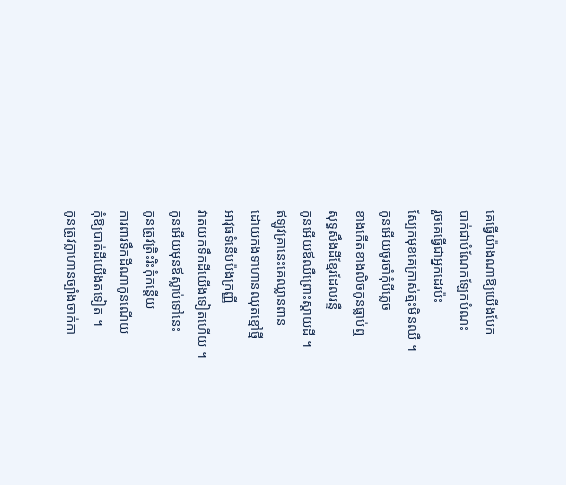គេធ្វើយ៉ាងណាឱ្យយើងបែក
បាក់ជាបំណែកឡែកបំណះ
រួចគេធ្វើជាអ្នកដេរប៉ះ
ស្បែកមុខគេក្រាស់ត្មះមិនឈឺ ។
កូនអើយចូរចាំកុំបីភ្លេច
ខាងកើតខាងលិចកូនធ្លាប់ឮ
សុទ្ធសឹងដីខ្មែរដែលរន្ទឺ
កូនអើយឪឈឺព្រោះស្តាយដី ។
ឥឡូវគ្រានេះគេឈ្លានពាន
ដោយកងទាហានឈុតខ្មៅថ្មី
អាវុធទំនើបប៉ងក្រញ្ញី
វាតយកទឹកដីយើងទៀតហើយ ។
កូនអើយមុនឪស្លាប់ទៅនេះ
កូនត្រូវត្រិះរិះកុំកន្តើយ
ការពារទឹកដីណាកូនណើយ
កុំឱ្យបាត់ដីយើងតទៀត ។
កូនត្រូវក្លាហានច្បាំងចាក់កា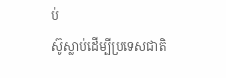ប់
ស៊ូស្លាប់ដើម្បីប្រទេសជាតិ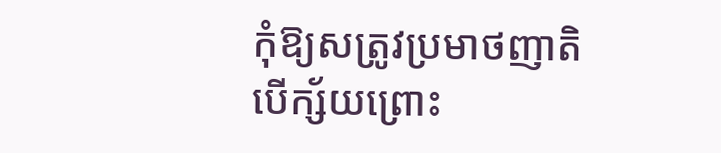កុំឱ្យសត្រូវប្រមាថញាតិ
បើក្ស័យព្រោះ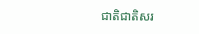ជាតិជាតិសរ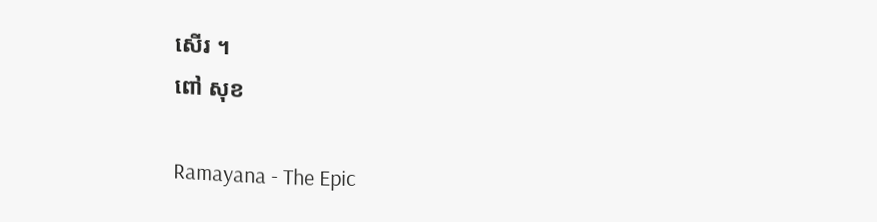សើរ ។
ពៅ សុខ

Ramayana - The Epic